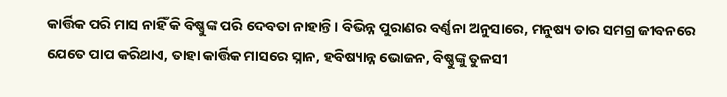କାର୍ତ୍ତିକ ପରି ମାସ ନାହିଁ କି ବିଷ୍ଣୁଙ୍କ ପରି ଦେବତା ନାହାନ୍ତି। ବିଭିନ୍ନ ପୁରାଣର ବର୍ଣ୍ଣନା ଅନୁସାରେ, ମନୁଷ୍ୟ ତାର ସମଗ୍ର ଜୀବନରେ ଯେତେ ପାପ କରିଥାଏ, ତାହା କାର୍ତ୍ତିକ ମାସରେ ସ୍ନାନ, ହବିଷ୍ୟାନ୍ନ ଭୋଜନ, ବିଷ୍ଣୁଙ୍କୁ ତୁଳସୀ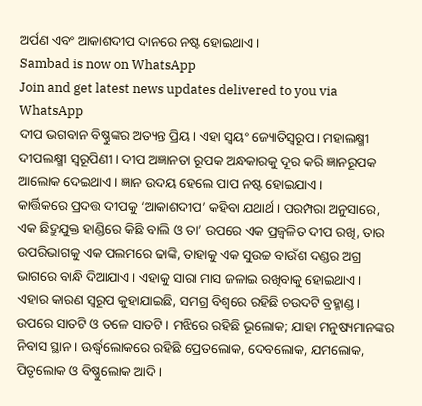ଅର୍ପଣ ଏବଂ ଆକାଶଦୀପ ଦାନରେ ନଷ୍ଟ ହୋଇଥାଏ।
Sambad is now on WhatsApp
Join and get latest news updates delivered to you via WhatsApp
ଦୀପ ଭଗବାନ ବିଷ୍ଣୁଙ୍କର ଅତ୍ୟନ୍ତ ପ୍ରିୟ। ଏହା ସ୍ୱୟଂ ଜ୍ୟୋତିସ୍ୱରୂପ। ମହାଲକ୍ଷ୍ମୀ ଦୀପଲକ୍ଷ୍ମୀ ସ୍ୱରୂପିଣୀ। ଦୀପ ଅଜ୍ଞାନତା ରୂପକ ଅନ୍ଧକାରକୁ ଦୂର କରି ଜ୍ଞାନରୂପକ ଆଲୋକ ଦେଇଥାଏ। ଜ୍ଞାନ ଉଦୟ ହେଲେ ପାପ ନଷ୍ଟ ହୋଇଯାଏ।
କାର୍ତ୍ତିକରେ ପ୍ରଦତ୍ତ ଦୀପକୁ ‘ଆକାଶଦୀପ’ କହିବା ଯଥାର୍ଥ। ପରମ୍ପରା ଅନୁସାରେ, ଏକ ଛିଦ୍ରୁଯୁକ୍ତ ହାଣ୍ଡିରେ କିଛି ବାଲି ଓ ତା’ ଉପରେ ଏକ ପ୍ରଜ୍ୱଳିତ ଦୀପ ରଖି, ତାର ଉପରିଭାଗକୁ ଏକ ପଲମରେ ଢାଙ୍କି, ତାହାକୁ ଏକ ସୁଉଚ୍ଚ ବାଉଁଶ ଦଣ୍ଡର ଅଗ୍ର ଭାଗରେ ବାନ୍ଧି ଦିଆଯାଏ। ଏହାକୁ ସାରା ମାସ ଜଳାଇ ରଖିବାକୁ ହୋଇଥାଏ।
ଏହାର କାରଣ ସ୍ୱରୂପ କୁହାଯାଇଛି, ସମଗ୍ର ବିଶ୍ୱରେ ରହିଛି ଚଉଦଟି ବ୍ରହ୍ମାଣ୍ଡ। ଉପରେ ସାତଟି ଓ ତଳେ ସାତଟି। ମଝିରେ ରହିଛି ଭୂଲୋକ; ଯାହା ମନୁଷ୍ୟମାନଙ୍କର ନିବାସ ସ୍ଥାନ। ଊର୍ଦ୍ଧ୍ୱଲୋକରେ ରହିଛି ପ୍ରେତଲୋକ, ଦେବଲୋକ, ଯମଲୋକ, ପିତୃଲୋକ ଓ ବିଷ୍ଣୁଲୋକ ଆଦି।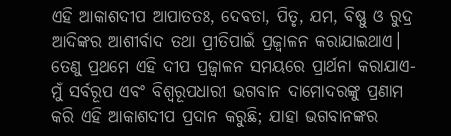ଏହି ଆକାଶଦୀପ ଆପାତତଃ, ଦେବତା, ପିତୃ, ଯମ, ବିଷ୍ଣୁ ଓ ରୁଦ୍ର ଆଦିଙ୍କର ଆଶୀର୍ବାଦ ତଥା ପ୍ରୀତିପାଇଁ ପ୍ରଜ୍ୱାଳନ କରାଯାଇଥାଏ।
ତେଣୁ ପ୍ରଥମେ ଏହି ଦୀପ ପ୍ରଜ୍ୱାଳନ ସମୟରେ ପ୍ରାର୍ଥନା କରାଯାଏ- ମୁଁ ସର୍ବରୂପ ଏବଂ ବିଶ୍ୱରୂପଧାରୀ ଭଗବାନ ଦାମୋଦରଙ୍କୁ ପ୍ରଣାମ କରି ଏହି ଆକାଶଦୀପ ପ୍ରଦାନ କରୁଛି; ଯାହା ଭଗବାନଙ୍କର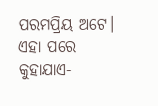ପରମପ୍ରିୟ ଅଟେ। ଏହା ପରେ କୁହାଯାଏ-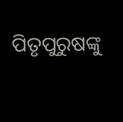ପିତୃପୁରୁଷଙ୍କୁ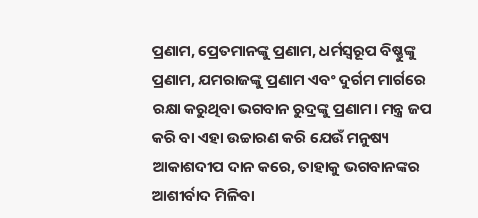ପ୍ରଣାମ, ପ୍ରେତମାନଙ୍କୁ ପ୍ରଣାମ, ଧର୍ମସ୍ୱରୂପ ବିଷ୍ଣୁଙ୍କୁ ପ୍ରଣାମ, ଯମରାଜଙ୍କୁ ପ୍ରଣାମ ଏବଂ ଦୁର୍ଗମ ମାର୍ଗରେ ରକ୍ଷା କରୁଥିବା ଭଗବାନ ରୁଦ୍ରଙ୍କୁ ପ୍ରଣାମ। ମନ୍ତ୍ର ଜପ କରି ବା ଏହା ଉଚ୍ଚାରଣ କରି ଯେଉଁ ମନୁଷ୍ୟ ଆକାଶଦୀପ ଦାନ କରେ, ତାହାକୁ ଭଗବାନଙ୍କର ଆଶୀର୍ବାଦ ମିଳିବା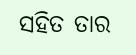ସହିତ ତାର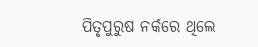ପିତୃପୁରୁଷ ନର୍କରେ ଥିଲେ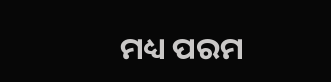ମଧ୍ୟ ପରମ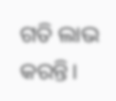ଗତି ଲାଭ କରନ୍ତି।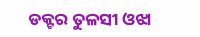ଡକ୍ଟର ତୁଳସୀ ଓଝା